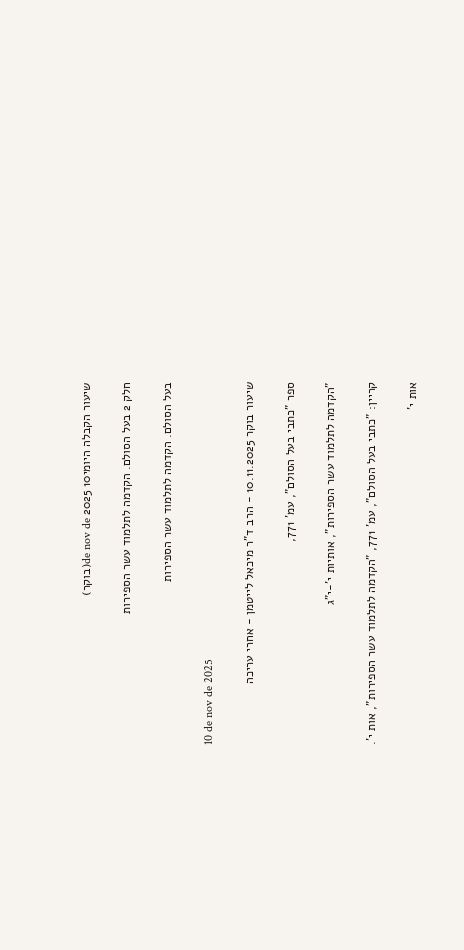שיעור הקבלה היומי10 de nov de 2025(בוקר)

חלק 2 בעל הסולם. הקדמה לתלמוד עשר הספירות

בעל הסולם. הקדמה לתלמוד עשר הספירות

10 de nov de 2025

שיעור בוקר 10.11.2025 - הרב ד"ר מיכאל לייטמן - אחרי עריכה

ספר "כתבי בעל הסולם", עמ' 771,

"הקדמה לתלמוד עשר הספירות", אותיות י'-י"ג

קריין: "כתבי בעל הסולם", עמ' 771, "הקדמה לתלמוד עשר הספירות", אות י'.

אות י'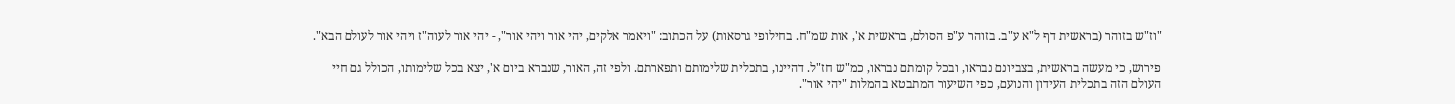"וז"ש בזוהר (בראשית דף ל"א ע"ב. בזוהר ע"פ הסולם, בראשית א', אות שמ"ח. בחילופי גרסאות) על הכתוב: "ויאמר אלקים, יהי אור ויהי אור", - יהי אור לעוה"ז ויהי אור לעולם הבא".

פירוש, כי מעשה בראשית, בצביונם נבראו, ובכל קומתם נבראו, כמ"ש חז"ל. דהיינו, בתכלית שלימותם ותפארתם. ולפי זה, האור, שנברא ביום א', יצא בכל שלימותו, הכולל גם חיי העולם הזה בתכלית העידון והנועם, כפי השיעור המתבטא בהמלות "יהי אור".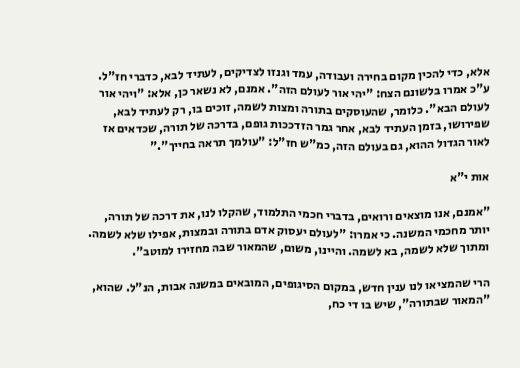אלא, כדי להכין מקום בחירה ועבודה, עמד וגנזו לצדיקים, לעתיד לבא, כדברי חז"ל. ע"כ אמרו בלשונם הצח: "יהי אור לעולם הזה". אמנם, לא נשאר כן, אלא: "ויהי אור לעולם הבא". כלומר, שהעוסקים בתורה ומצות לשמה, זוכים בו, רק לעתיד לבא, שפירושו, בזמן העתיד לבא, אחר גמר הזדככות גופם, בדרכה של תורה, שכדאים אז לאור הגדול ההוא, גם בעולם הזה, כמ"ש חז"ל: "עולמך תראה בחייך"."

אות י"א

"אמנם, אנו מוצאים ורואים, בדברי חכמי התלמוד, שהקלו לנו, את דרכה של תורה, יותר מחכמי המשנה. כי אמרו: "לעולם יעסוק אדם בתורה ובמצות, אפילו שלא לשמה. ומתוך שלא לשמה, בא לשמה. והיינו, משום, שהמאור שבה מחזירו למוטב".

הרי שהמציאו לנו ענין חדש, במקום הסיגופים, המובאים במשנה אבות, הנ"ל. שהוא, "המאור שבתורה", שיש בו די כח,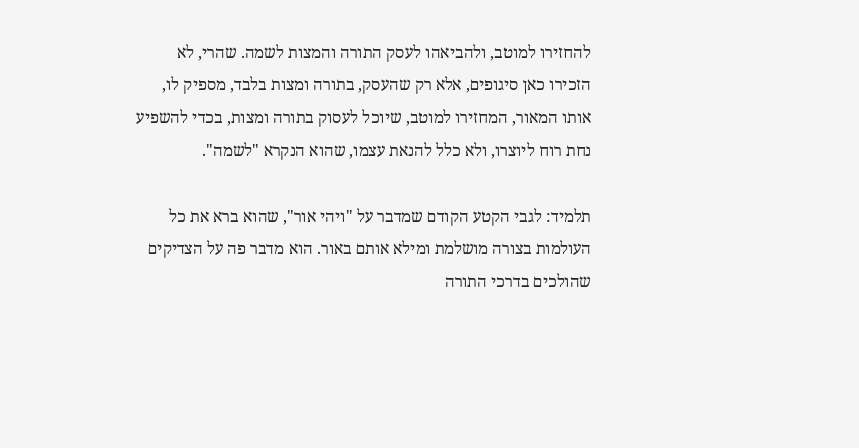להחזירו למוטב, ולהביאהו לעסק התורה והמצות לשמה. שהרי, לא הזכירו כאן סיגופים, אלא רק שהעסק, בתורה ומצות בלבד, מספיק לו, אותו המאור, המחזירו למוטב, שיוכל לעסוק בתורה ומצות, בכדי להשפיע נחת רוח ליוצרו, ולא כלל להנאת עצמו, שהוא הנקרא "לשמה".

תלמיד: לגבי הקטע הקודם שמדבר על "ויהי אור", שהוא ברא את כל העולמות בצורה מושלמת ומילא אותם באור. הוא מדבר פה על הצדיקים שהולכים בדרכי התורה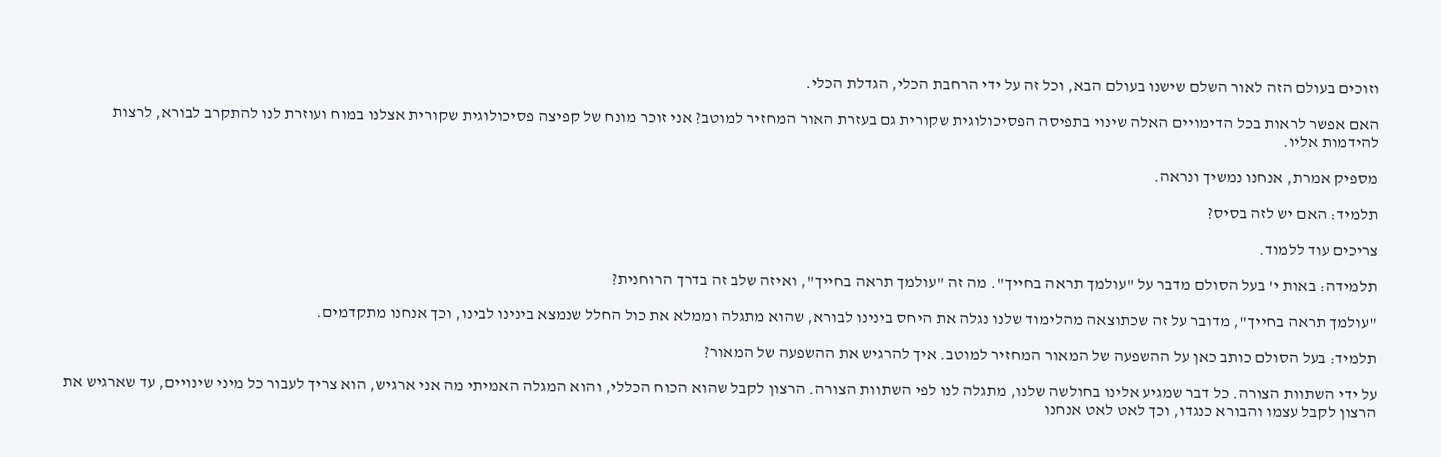וזוכים בעולם הזה לאור השלם שישנו בעולם הבא, וכל זה על ידי הרחבת הכלי, הגדלת הכלי.

האם אפשר לראות בכל הדימויים האלה שינוי בתפיסה הפסיכולוגית שקורית גם בעזרת האור המחזיר למוטב? אני זוכר מונח של קפיצה פסיכולוגית שקורית אצלנו במוח ועוזרת לנו להתקרב לבורא, לרצות להידמות אליו.

מספיק אמרת, אנחנו נמשיך ונראה.

תלמיד: האם יש לזה בסיס?

צריכים עוד ללמוד.

תלמידה: באות י' בעל הסולם מדבר על "עולמך תראה בחייך". מה זה "עולמך תראה בחייך", ואיזה שלב זה בדרך הרוחנית?

"עולמך תראה בחייך", מדובר על זה שכתוצאה מהלימוד שלנו נגלה את היחס בינינו לבורא, שהוא מתגלה וממלא את כול החלל שנמצא בינינו לבינו, וכך אנחנו מתקדמים.

תלמיד: בעל הסולם כותב כאן על ההשפעה של המאור המחזיר למוטב. איך להרגיש את ההשפעה של המאור?

על ידי השתוות הצורה. כל דבר שמגיע אלינו בחולשה שלנו, מתגלה לנו לפי השתוות הצורה. הרצון לקבל שהוא הכוח הכללי, והוא המגלה האמיתי מה אני ארגיש, הוא צריך לעבור כל מיני שינויים, עד שארגיש את הרצון לקבל עצמו והבורא כנגדו, וכך לאט לאט אנחנו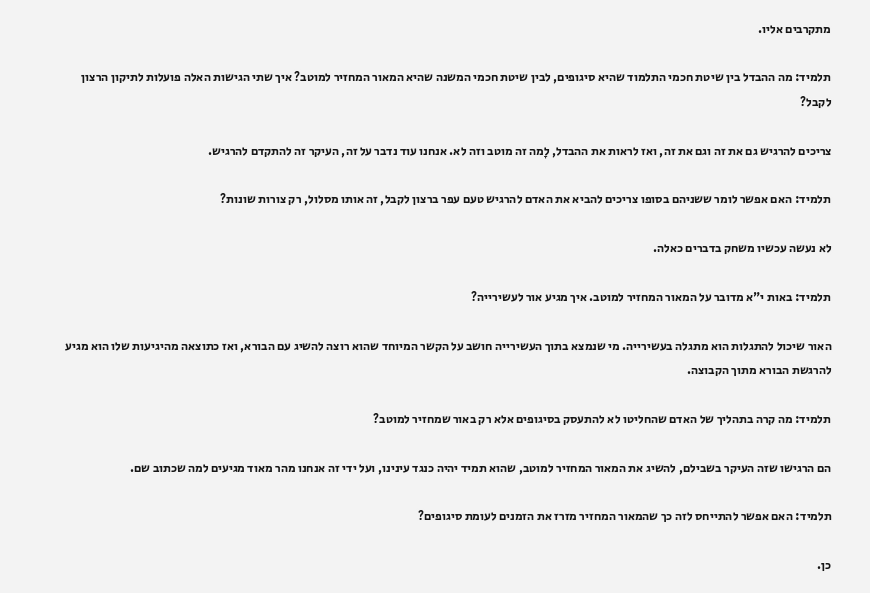מתקרבים אליו.

תלמיד: מה ההבדל בין שיטת חכמי התלמוד שהיא סיגופים, לבין שיטת חכמי המשנה שהיא המאור המחזיר למוטב? איך שתי הגישות האלה פועלות לתיקון הרצון לקבל?

צריכים להרגיש גם את זה וגם את זה, ואז לראות את ההבדל, לָמה זה מוטב וזה לא. אנחנו עוד נדבר על זה, העיקר זה להתקדם להרגיש.

תלמיד: האם אפשר לומר ששניהם בסופו צריכים להביא את האדם להרגיש טעם עפר ברצון לקבל, זה אותו מסלול, רק צורות שונות?

לא נעשה עכשיו משחק בדברים כאלה.

תלמיד: באות י"א מדובר על המאור המחזיר למוטב. איך מגיע אור לעשירייה?

האור שיכול להתגלות הוא מתגלה בעשירייה. מי שנמצא בתוך העשירייה חושב על הקשר המיוחד שהוא רוצה להשיג עם הבורא, ואז כתוצאה מהיגיעות שלו הוא מגיע להרגשת הבורא מתוך הקבוצה.

תלמיד: מה קרה בתהליך של האדם שהחליטו לא להתעסק בסיגופים אלא רק באור שמחזיר למוטב?

הם הרגישו שזה העיקר בשבילם, להשיג את המאור המחזיר למוטב, שהוא תמיד יהיה כנגד עינינו, ועל ידי זה אנחנו מהר מאוד מגיעים למה שכתוב שם.

תלמיד: האם אפשר להתייחס לזה כך שהמאור המחזיר מזרז את הזמנים לעומת סיגופים?

כן.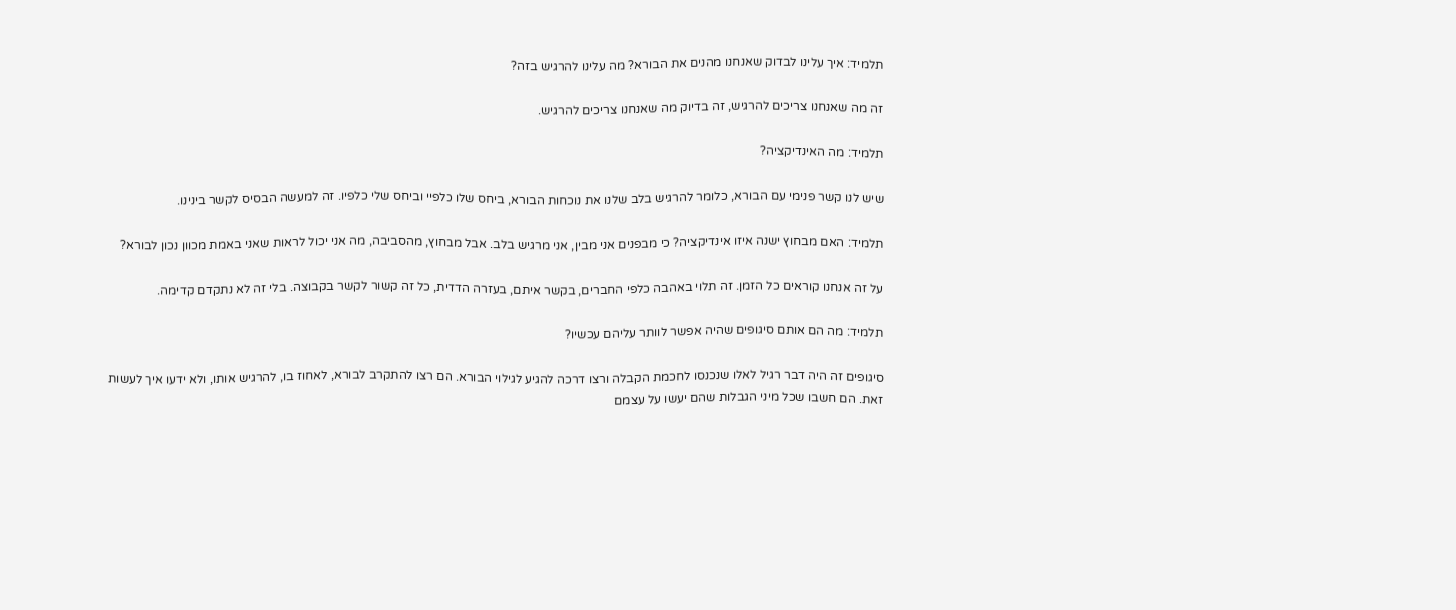תלמיד: איך עלינו לבדוק שאנחנו מהנים את הבורא? מה עלינו להרגיש בזה?

זה מה שאנחנו צריכים להרגיש, זה בדיוק מה שאנחנו צריכים להרגיש.

תלמיד: מה האינדיקציה?

שיש לנו קשר פנימי עם הבורא, כלומר להרגיש בלב שלנו את נוכחות הבורא, ביחס שלו כלפיי וביחס שלי כלפיו. זה למעשה הבסיס לקשר בינינו.

תלמיד: האם מבחוץ ישנה איזו אינדיקציה? כי מבפנים אני מבין, אני מרגיש בלב. אבל מבחוץ, מהסביבה, מה אני יכול לראות שאני באמת מכוון נכון לבורא?

על זה אנחנו קוראים כל הזמן. זה תלוי באהבה כלפי החברים, בקשר איתם, בעזרה הדדית, כל זה קשור לקשר בקבוצה. בלי זה לא נתקדם קדימה.

תלמיד: מה הם אותם סיגופים שהיה אפשר לוותר עליהם עכשיו?

סיגופים זה היה דבר רגיל לאלו שנכנסו לחכמת הקבלה ורצו דרכה להגיע לגילוי הבורא. הם רצו להתקרב לבורא, לאחוז בו, להרגיש אותו, ולא ידעו איך לעשות זאת. הם חשבו שכל מיני הגבלות שהם יעשו על עצמם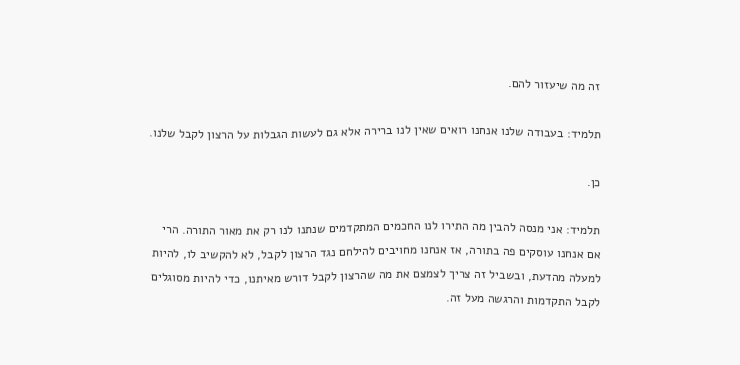זה מה שיעזור להם.

תלמיד: בעבודה שלנו אנחנו רואים שאין לנו ברירה אלא גם לעשות הגבלות על הרצון לקבל שלנו.

כן.

תלמיד: אני מנסה להבין מה התירו לנו החכמים המתקדמים שנתנו לנו רק את מאור התורה. הרי אם אנחנו עוסקים פה בתורה, אז אנחנו מחויבים להילחם נגד הרצון לקבל, לא להקשיב לו, להיות למעלה מהדעת, ובשביל זה צריך לצמצם את מה שהרצון לקבל דורש מאיתנו, כדי להיות מסוגלים לקבל התקדמות והרגשה מעל זה.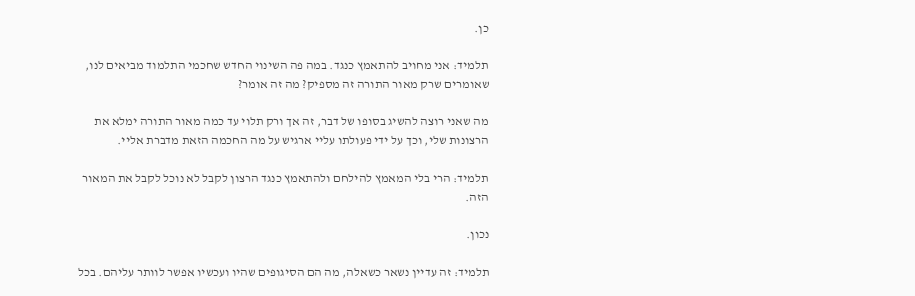כן.

תלמיד: אני מחויב להתאמץ כנגד. במה פה השינוי החדש שחכמי התלמוד מביאים לנו, שאומרים שרק מאור התורה זה מספיק? מה זה אומר?

מה שאני רוצה להשיג בסופו של דבר, זה אך ורק תלוי עד כמה מאור התורה ימלא את הרצונות שלי, וכך על ידי פעולתו עליי ארגיש על מה החכמה הזאת מדברת אליי.

תלמיד: הרי בלי המאמץ להילחם ולהתאמץ כנגד הרצון לקבל לא נוכל לקבל את המאור הזה.

נכון.

תלמיד: זה עדיין נשאר כשאלה, מה הם הסיגופים שהיו ועכשיו אפשר לוותר עליהם. בכל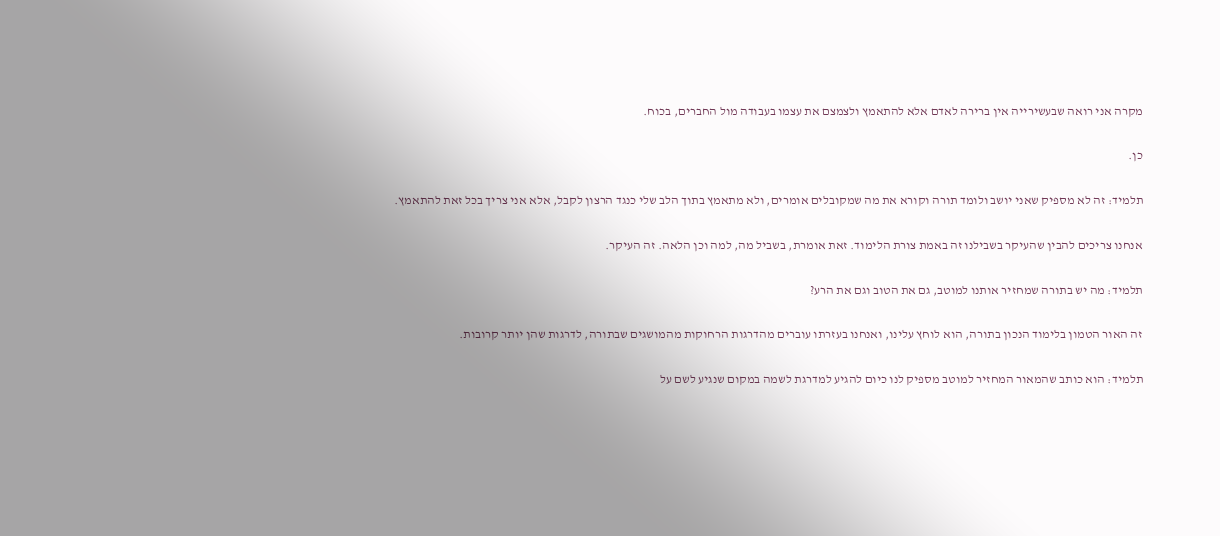מקרה אני רואה שבעשירייה אין ברירה לאדם אלא להתאמץ ולצמצם את עצמו בעבודה מול החברים, בכוח.

כן.

תלמיד: זה לא מספיק שאני יושב ולומד תורה וקורא את מה שמקובלים אומרים, ולא מתאמץ בתוך הלב שלי כנגד הרצון לקבל, אלא אני צריך בכל זאת להתאמץ.

אנחנו צריכים להבין שהעיקר בשבילנו זה באמת צורת הלימוד. זאת אומרת, בשביל מה, למה וכן הלאה. זה העיקר.

תלמיד: מה יש בתורה שמחזיר אותנו למוטב, גם את הטוב וגם את הרע?

זה האור הטמון בלימוד הנכון בתורה, הוא לוחץ עלינו, ואנחנו בעזרתו עוברים מהדרגות הרחוקות מהמושגים שבתורה, לדרגות שהן יותר קרובות.

תלמיד: הוא כותב שהמאור המחזיר למוטב מספיק לנו כיום להגיע למדרגת לשמה במקום שנגיע לשם על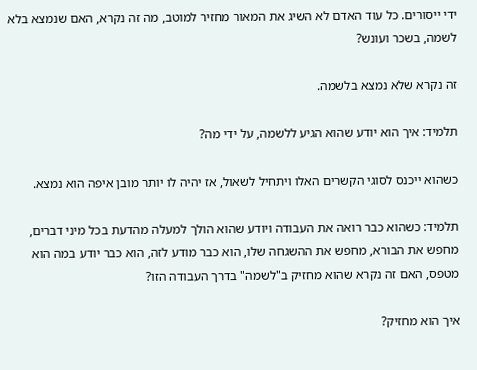ידי ייסורים. כל עוד האדם לא השיג את המאור מחזיר למוטב, מה זה נקרא, האם שנמצא בלא לשמה, בשכר ועונש?

זה נקרא שלא נמצא בלשמה.

תלמיד: איך הוא יודע שהוא הגיע ללשמה, על ידי מה?

כשהוא ייכנס לסוגי הקשרים האלו ויתחיל לשאול, אז יהיה לו יותר מובן איפה הוא נמצא.

תלמיד: כשהוא כבר רואה את העבודה ויודע שהוא הולך למעלה מהדעת בכל מיני דברים, מחפש את הבורא, מחפש את ההשגחה שלו, הוא כבר מודע לזה, הוא כבר יודע במה הוא מטפס, האם זה נקרא שהוא מחזיק ב"לשמה" בדרך העבודה הזו?

איך הוא מחזיק?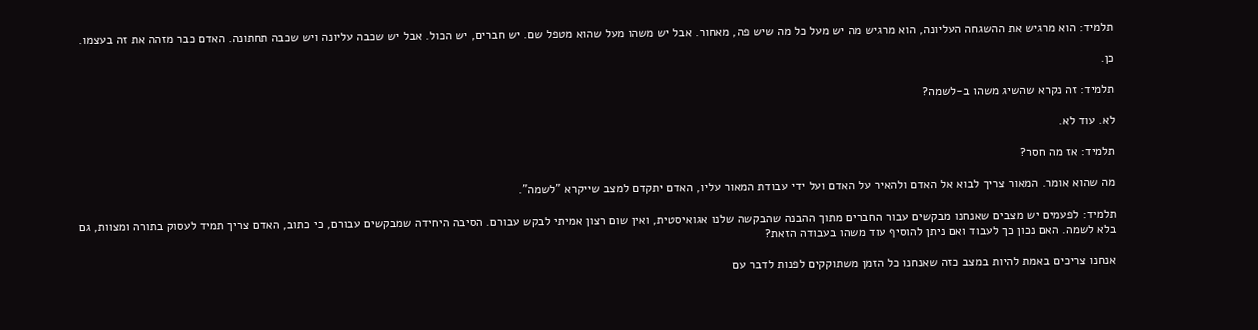תלמיד: הוא מרגיש את ההשגחה העליונה, הוא מרגיש מה יש מעל כל מה שיש פה, מאחור. אבל יש משהו מעל שהוא מטפל שם. יש חברים, יש הכול. אבל יש שכבה עליונה ויש שכבה תחתונה. האדם כבר מזהה את זה בעצמו.

כן.

תלמיד: זה נקרא שהשיג משהו ב-לשמה?

לא. עוד לא.

תלמיד: אז מה חסר?

מה שהוא אומר. המאור צריך לבוא אל האדם ולהאיר על האדם ועל ידי עבודת המאור עליו, האדם יתקדם למצב שייקרא "לשמה".

תלמיד: לפעמים יש מצבים שאנחנו מבקשים עבור החברים מתוך ההבנה שהבקשה שלנו אגואיסטית, ואין שום רצון אמיתי לבקש עבורם. הסיבה היחידה שמבקשים עבורם, כי כתוב, האדם צריך תמיד לעסוק בתורה ומצוות, גם בלא לשמה. האם נכון כך לעבוד ואם ניתן להוסיף עוד משהו בעבודה הזאת?

אנחנו צריכים באמת להיות במצב כזה שאנחנו כל הזמן משתוקקים לפנות לדבר עם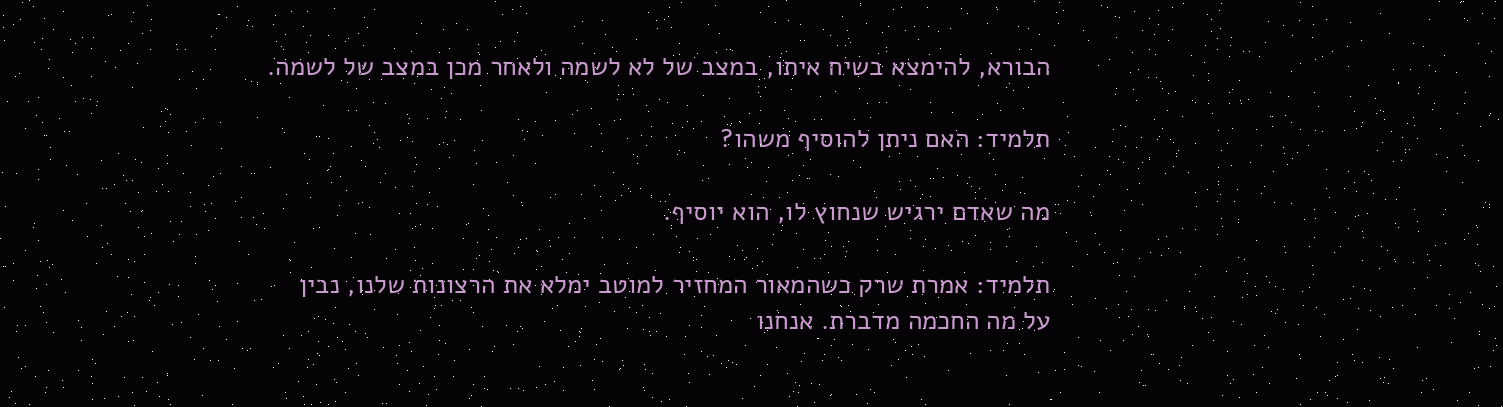הבורא, להימצא בשיח איתו, במצב של לא לשמה ולאחר מכן במצב של לשמה.

תלמיד: האם ניתן להוסיף משהו?

מה שאדם ירגיש שנחוץ לו, הוא יוסיף.

תלמיד: אמרת שרק כשהמאור המחזיר למוטב ימלא את הרצונות שלנו, נבין על מה החכמה מדברת. אנחנו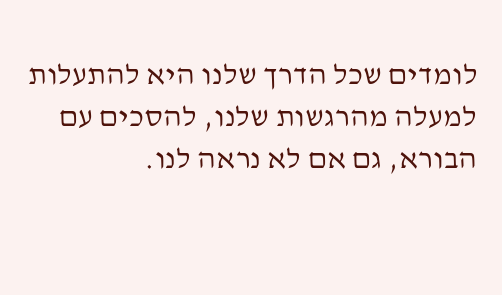לומדים שכל הדרך שלנו היא להתעלות למעלה מהרגשות שלנו, להסכים עם הבורא, גם אם לא נראה לנו.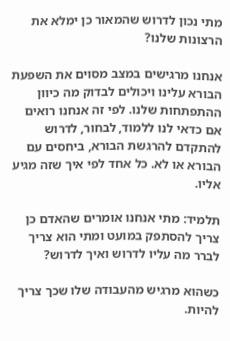מתי נכון לדרוש שהמאור כן ימלא את הרצונות שלנו?

אנחנו מרגישים במצב מסוים את השפעת הבורא עלינו ויכולים לבדוק מה כיוון ההתפתחות שלנו. לפי זה אנחנו רואים אם כדאי לנו ללמוד, לבחור, לדרוש להתקדם להרגשת הבורא, ביחסים עם הבורא או לא. כל אחד לפי איך שזה מגיע אליו.

תלמיד: מתי אנחנו אומרים שהאדם כן צריך להסתפק במועט ומתי הוא צריך לברר מה עליו לדרוש ואיך לדרוש?

כשהוא מרגיש מהעבודה שלו שכך צריך להיות.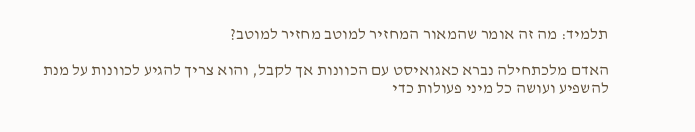תלמיד: מה זה אומר שהמאור המחזיר למוטב מחזיר למוטב?

האדם מלכתחילה נברא כאגואיסט עם הכוונות אך לקבל, והוא צריך להגיע לכוונות על מנת להשפיע ועושה כל מיני פעולות כדי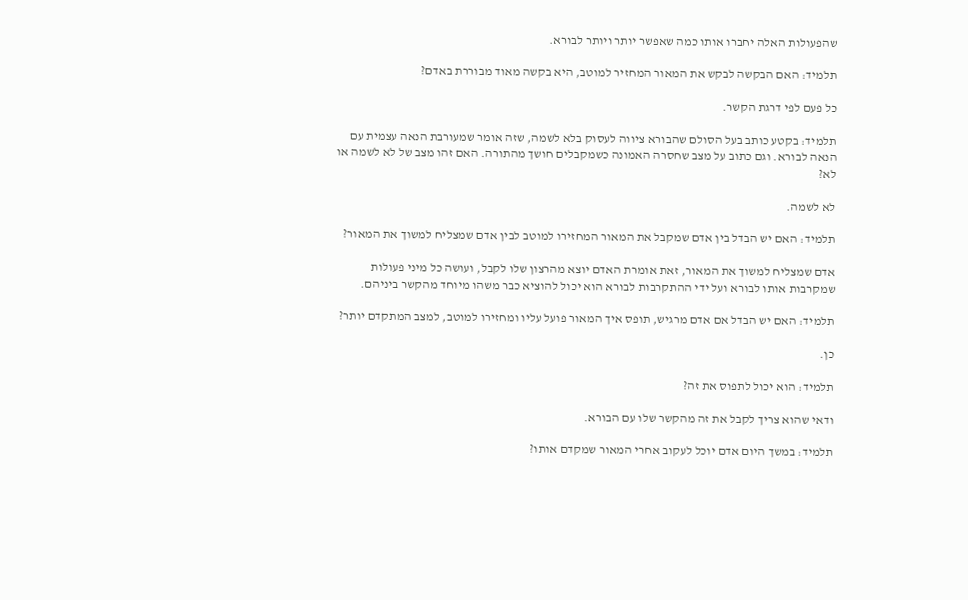שהפעולות האלה יחברו אותו כמה שאפשר יותר ויותר לבורא.

תלמיד: האם הבקשה לבקש את המאור המחזיר למוטב, היא בקשה מאוד מבוררת באדם?

כל פעם לפי דרגת הקשר.

תלמיד: בקטע כותב בעל הסולם שהבורא ציווה לעסוק בלא לשמה, שזה אומר שמעורבת הנאה עצמית עם הנאה לבורא. וגם כתוב על מצב שחסרה האמונה כשמקבלים חושך מהתורה. האם זהו מצב של לא לשמה או לא?

לא לשמה.

תלמיד: האם יש הבדל בין אדם שמקבל את המאור המחזירו למוטב לבין אדם שמצליח למשוך את המאור?

אדם שמצליח למשוך את המאור, זאת אומרת האדם יוצא מהרצון שלו לקבל, ועושה כל מיני פעולות שמקרבות אותו לבורא ועל ידי ההתקרבות לבורא הוא יכול להוציא כבר משהו מיוחד מהקשר ביניהם.

תלמיד: האם יש הבדל אם אדם מרגיש, תופס איך המאור פועל עליו ומחזירו למוטב, למצב המתקדם יותר?

כן.

תלמיד: הוא יכול לתפוס את זה?

ודאי שהוא צריך לקבל את זה מהקשר שלו עם הבורא.

תלמיד: במשך היום אדם יוכל לעקוב אחרי המאור שמקדם אותו?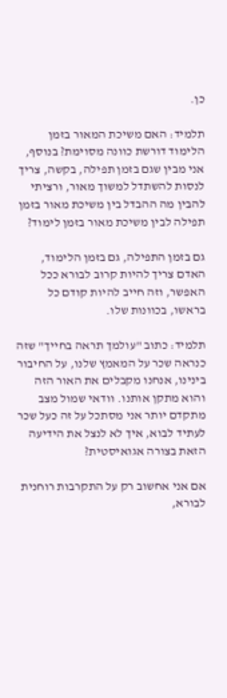כן.

תלמיד: האם משיכת המאור בזמן הלימוד דורשת כוונה מסוימת? בנוסף, אני מבין שגם בזמן תפילה, בקשה, צריך לנסות להשתדל למשוך מאור, ורציתי להבין מה ההבדל בין משיכת מאור בזמן תפילה לבין משיכת מאור בזמן לימוד?

גם בזמן התפילה, גם בזמן הלימוד, האדם צריך להיות קרוב לבורא ככל האפשר, וזה חייב להיות קודם כל בראשו, בכוונות שלו.

תלמיד: כתוב "עולמך תראה בחייך" שזה כנראה שכר על המאמץ שלנו, על החיבור בינינו, אנחנו מקבלים את האור הזה והוא מתקן אותנו. וודאי שמול מצב מתקדם יותר אני מסתכל על זה כעל שכר לעתיד לבוא, איך לא לנצל את הידיעה הזאת בצורה אגואיסטית?

אם אני אחשוב רק על התקרבות רוחנית לבורא,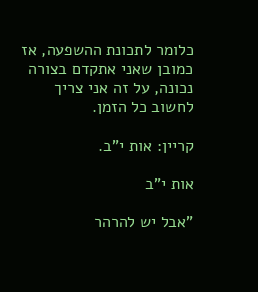כלומר לתכונת ההשפעה, אז כמובן שאני אתקדם בצורה נכונה, על זה אני צריך לחשוב כל הזמן.

קריין: אות י"ב.

אות י"ב

"אבל יש להרהר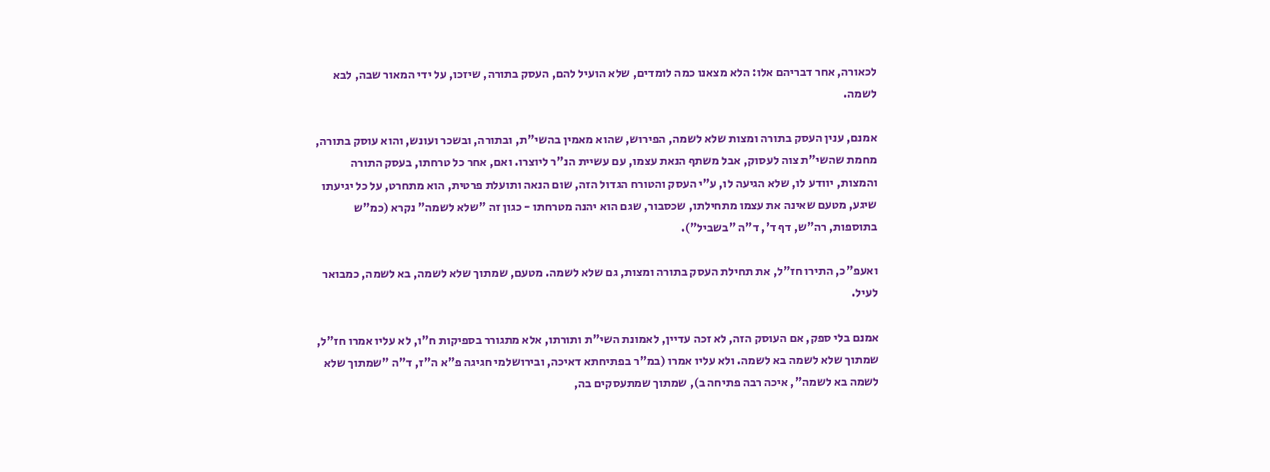לכאורה, אחר דבריהם אלו: הלא מצאנו כמה לומדים, שלא הועיל להם, העסק בתורה, שיזכו, על ידי המאור שבה, לבא לשמה.

אמנם, ענין העסק בתורה ומצות שלא לשמה, הפירוש, שהוא מאמין בהשי"ת, ובתורה, ובשכר ועונש, והוא עוסק בתורה, מחמת שהשי"ת צוה לעסוק, אבל משתף הנאת עצמו, עם עשיית הנ"ר ליוצרו. ואם, אחר כל טרחתו, בעסק התורה והמצות, יוודע לו, שלא הגיעה לו, ע"י העסק והטורח הגדול הזה, שום הנאה ותועלת פרטית, הוא מתחרט, על כל יגיעתו שיגע, מטעם שאינה את עצמו מתחילתו, שכסבור, שגם הוא יהנה מטרחתו - כגון זה "שלא לשמה" נקרא (כמ"ש בתוספות, רה"ש, דף ד', ד"ה "בשביל").

ואעפ"כ, התירו חז"ל, את תחילת העסק בתורה ומצות, גם שלא לשמה. מטעם, שמתוך שלא לשמה, בא לשמה, כמבואר לעיל.

אמנם בלי ספק, אם העוסק הזה, לא זכה עדיין, לאמונת השי"ת ותורתו, אלא מתגורר בספיקות ח"ו, לא עליו אמרו חז"ל, שמתוך שלא לשמה בא לשמה. ולא עליו אמרו (במ"ר בפתיחתא דאיכה, ובירושלמי חגיגה פ"א ה"ז, ד"ה "שמתוך שלא לשמה בא לשמה", איכה רבה פתיחה ב), שמתוך שמתעסקים בה,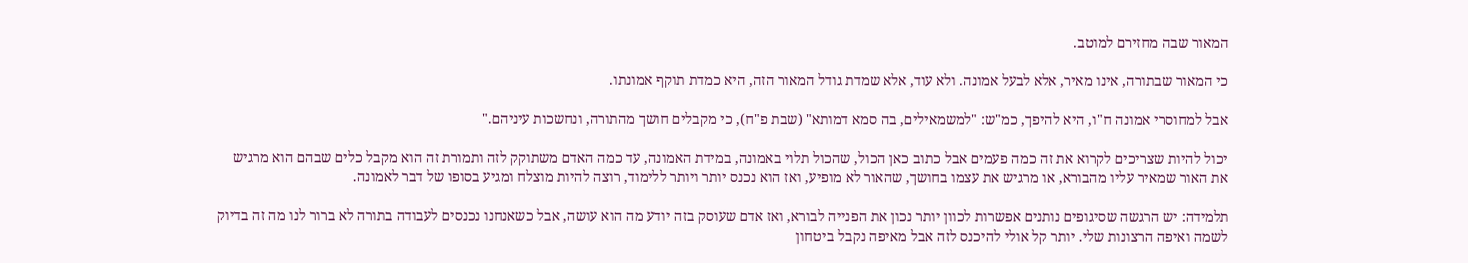המאור שבה מחזירם למוטב.

כי המאור שבתורה, אינו מאיר, אלא לבעל אמונה. ולא עוד, אלא שמדת גודל המאור הזה, היא כמדת תוקף אמונתו.

אבל למחוסרי אמונה ח"ו, היא להיפך, כמ"ש: "למשמאילים, בה סמא דמותא" (שבת פ"ח), כי מקבלים חושך מהתורה, ונחשכות עיניהם."

יכול להיות שצריכים לקרוא את זה כמה פעמים אבל כתוב כאן הכול, שהכול תלוי באמונה, במידת האמונה, עד כמה האדם משתוקק לזה ותמורת זה הוא מקבל כלים שבהם הוא מרגיש את האור שמאיר עליו מהבורא, או מרגיש את עצמו בחושך, שהאור לא מופיע, ואז הוא נכנס יותר ויותר ללימוד, רוצה להיות מוצלח ומגיע בסופו של דבר לאמונה.

תלמידה: יש הרגשה שסיגופים נותנים אפשרות לכוון יותר נכון את הפנייה לבורא, ואז אדם שעוסק בזה יודע מה הוא עושה, אבל כשאנחנו נכנסים לעבודה בתורה לא ברור לנו מה זה בדיוק לשמה ואיפה הרצונות שלי. יותר קל אולי להיכנס לזה אבל מאיפה נקבל ביטחון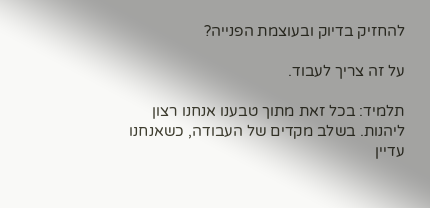להחזיק בדיוק ובעוצמת הפנייה?

על זה צריך לעבוד.

תלמיד: בכל זאת מתוך טבענו אנחנו רצון ליהנות. בשלב מקדים של העבודה, כשאנחנו עדיין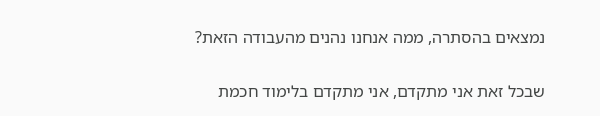נמצאים בהסתרה, ממה אנחנו נהנים מהעבודה הזאת?

שבכל זאת אני מתקדם, אני מתקדם בלימוד חכמת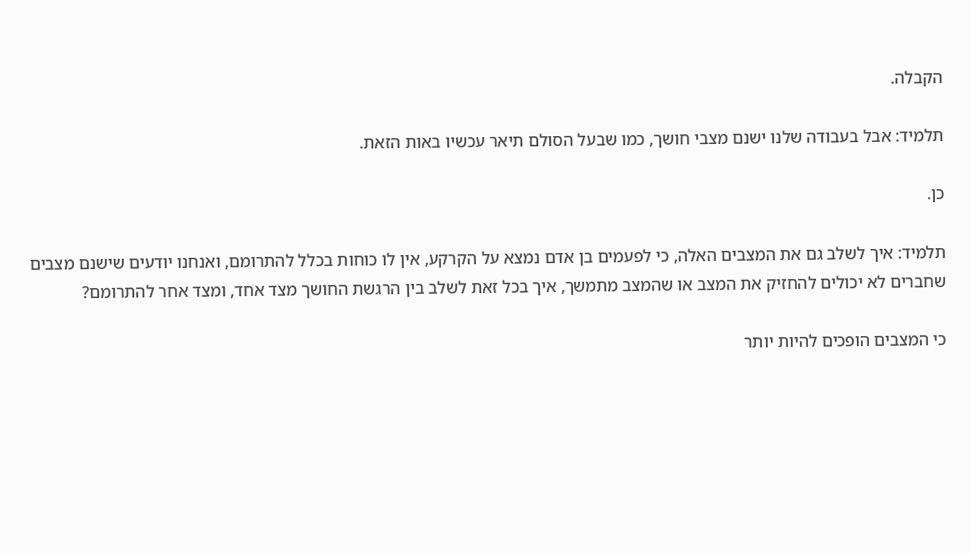הקבלה.

תלמיד: אבל בעבודה שלנו ישנם מצבי חושך, כמו שבעל הסולם תיאר עכשיו באות הזאת.

כן.

תלמיד: איך לשלב גם את המצבים האלה, כי לפעמים בן אדם נמצא על הקרקע, אין לו כוחות בכלל להתרומם, ואנחנו יודעים שישנם מצבים שחברים לא יכולים להחזיק את המצב או שהמצב מתמשך, איך בכל זאת לשלב בין הרגשת החושך מצד אחד, ומצד אחר להתרומם?

כי המצבים הופכים להיות יותר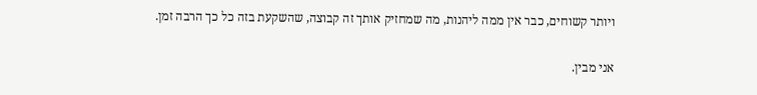ויותר קשוחים, כבר אין ממה ליהנות, מה שמחזיק אותך זה קבוצה, שהשקעת בזה כל כך הרבה זמן.

אני מבין.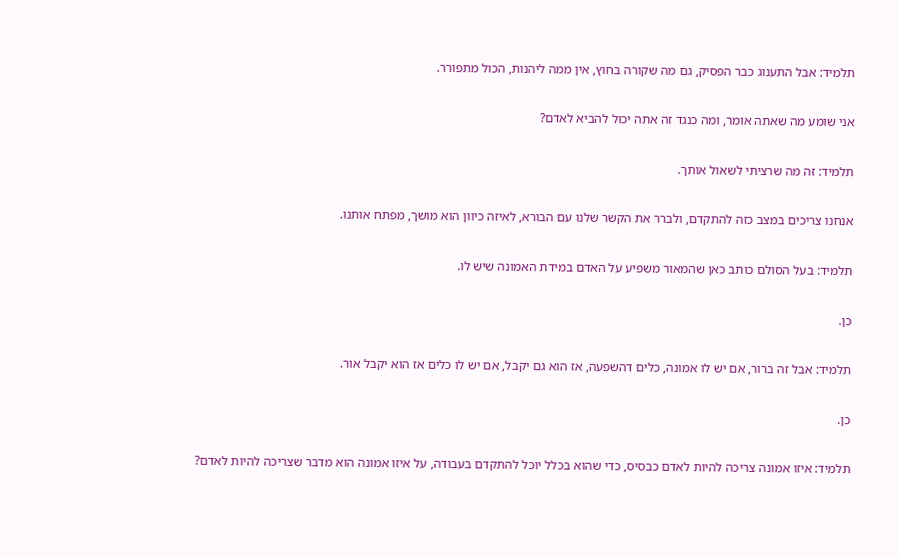תלמיד: אבל התענוג כבר הפסיק, גם מה שקורה בחוץ, אין ממה ליהנות, הכול מתפורר.

אני שומע מה שאתה אומר, ומה כנגד זה אתה יכול להביא לאדם?

תלמיד: זה מה שרציתי לשאול אותך.

אנחנו צריכים במצב כזה להתקדם, ולברר את הקשר שלנו עם הבורא, לאיזה כיוון הוא מושך, מפתח אותנו.

תלמיד: בעל הסולם כותב כאן שהמאור משפיע על האדם במידת האמונה שיש לו.

כן.

תלמיד: אבל זה ברור, אם יש לו אמונה, כלים דהשפעה, אז הוא גם יקבל, אם יש לו כלים אז הוא יקבל אור.

כן.

תלמיד: איזו אמונה צריכה להיות לאדם כבסיס, כדי שהוא בכלל יוכל להתקדם בעבודה, על איזו אמונה הוא מדבר שצריכה להיות לאדם?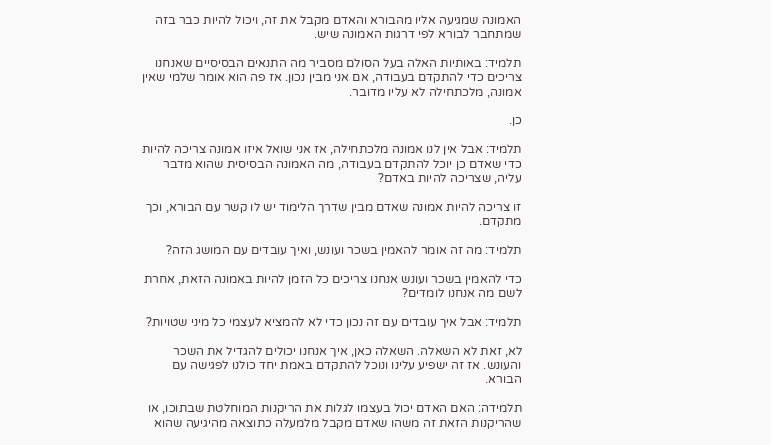האמונה שמגיעה אליו מהבורא והאדם מקבל את זה, ויכול להיות כבר בזה שמתחבר לבורא לפי דרגות האמונה שיש.

תלמיד: באותיות האלה בעל הסולם מסביר מה התנאים הבסיסיים שאנחנו צריכים כדי להתקדם בעבודה, אם אני מבין נכון. אז פה הוא אומר שלמי שאין אמונה, מלכתחילה לא עליו מדובר.

כן.

תלמיד: אבל אין לנו אמונה מלכתחילה, אז אני שואל איזו אמונה צריכה להיות כדי שאדם כן יוכל להתקדם בעבודה, מה האמונה הבסיסית שהוא מדבר עליה, שצריכה להיות באדם?

זו צריכה להיות אמונה שאדם מבין שדרך הלימוד יש לו קשר עם הבורא, וכך מתקדם.

תלמיד: מה זה אומר להאמין בשכר ועונש, ואיך עובדים עם המושג הזה?

כדי להאמין בשכר ועונש אנחנו צריכים כל הזמן להיות באמונה הזאת, אחרת לשם מה אנחנו לומדים?

תלמיד: אבל איך עובדים עם זה נכון כדי לא להמציא לעצמי כל מיני שטויות?

לא, זאת לא השאלה. השאלה כאן, איך אנחנו יכולים להגדיל את השכר והעונש. אז זה ישפיע עלינו ונוכל להתקדם באמת יחד כולנו לפגישה עם הבורא.

תלמידה: האם האדם יכול בעצמו לגלות את הריקנות המוחלטת שבתוכו, או שהריקנות הזאת זה משהו שאדם מקבל מלמעלה כתוצאה מהיגיעה שהוא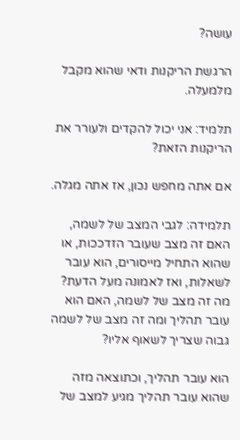עושה?

הרגשת הריקנות ודאי שהוא מקבל מלמעלה.

תלמיד: אני יכול להקדים ולעורר את הריקנות הזאת?

אם אתה מחפש נכון, אז אתה מגלה.

תלמידה: לגבי המצב של לשמה, האם זה מצב שעובר הזדככות, או שהוא התחיל מייסורים, הוא עובר לשאלות, ואז לאמונה מעל הדעת? מה זה מצב של לשמה, האם הוא עובר תהליך ומה זה מצב של לשמה גבוה שצריך לשאוף אליו?

הוא עובר תהליך, וכתוצאה מזה שהוא עובר תהליך מגיע למצב של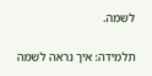לשמה.

תלמידה: איך נראה לשמה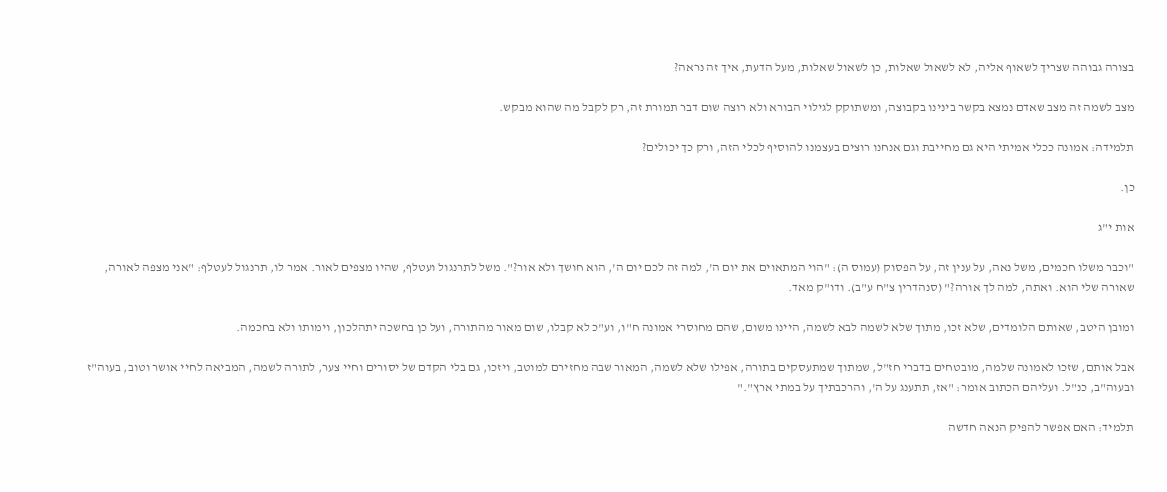בצורה גבוהה שצריך לשאוף אליה, לא לשאול שאלות, כן לשאול שאלות, מעל הדעת, איך זה נראה?

מצב לשמה זה מצב שאדם נמצא בקשר בינינו בקבוצה, ומשתוקק לגילוי הבורא ולא רוצה שום דבר תמורת זה, רק לקבל מה שהוא מבקש.

תלמידה: אמונה ככלי אמיתי היא גם מחייבת וגם אנחנו רוצים בעצמנו להוסיף לכלי הזה, ורק כך יכולים?

כן.

אות י"ג

"וכבר משלו חכמים, משל נאה, על ענין זה, על הפסוק (עמוס ה): "הוי המתאוים את יום ה', למה זה לכם יום ה', הוא חושך ולא אור?". משל לתרנגול ועטלף, שהיו מצפים לאור. אמר לו, תרנגול לעטלף: "אני מצפה לאורה, שאורה שלי הוא. ואתה, למה לך אורה?" (סנהדרין צ"ח ע"ב). ודו"ק מאד.

ומובן היטב, שאותם הלומדים, שלא זכו, מתוך שלא לשמה לבא לשמה, היינו משום, שהם מחוסרי אמונה ח"ו, וע"כ לא קבלו, שום מאור מהתורה, ועל כן בחשכה יתהלכון, וימותו ולא בחכמה.

אבל אותם, שזכו לאמונה שלמה, מובטחים בדברי חז"ל, שמתוך שמתעסקים בתורה, אפילו שלא לשמה, המאור שבה מחזירם למוטב, ויזכו, גם בלי הקדם של יסורים וחיי צער, לתורה לשמה, המביאה לחיי אושר וטוב, בעוה"ז ובעוה"ב, כנ"ל. ועליהם הכתוב אומר: "אז, תתענג על ה', והרכבתיך על במתי ארץ"."

תלמיד: האם אפשר להפיק הנאה חדשה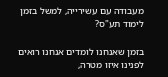מעבודה עם עשירייה, למשל בזמן לימוד תע"ס?

בזמן שאנחנו לומדים אנחנו רואים לפנינו איזו מטרה,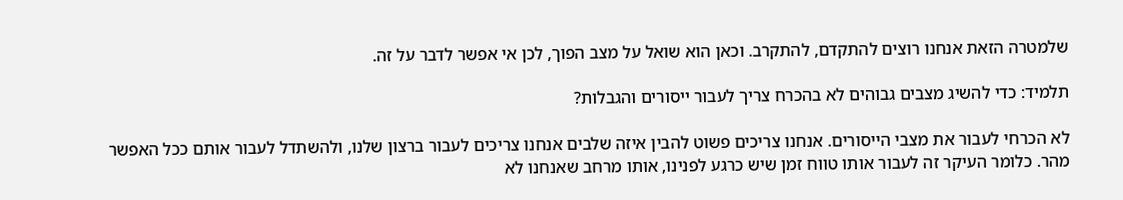שלמטרה הזאת אנחנו רוצים להתקדם, להתקרב. וכאן הוא שואל על מצב הפוך, לכן אי אפשר לדבר על זה.

תלמיד: כדי להשיג מצבים גבוהים לא בהכרח צריך לעבור ייסורים והגבלות?

לא הכרחי לעבור את מצבי הייסורים. אנחנו צריכים פשוט להבין איזה שלבים אנחנו צריכים לעבור ברצון שלנו, ולהשתדל לעבור אותם ככל האפשר מהר. כלומר העיקר זה לעבור אותו טווח זמן שיש כרגע לפנינו, אותו מרחב שאנחנו לא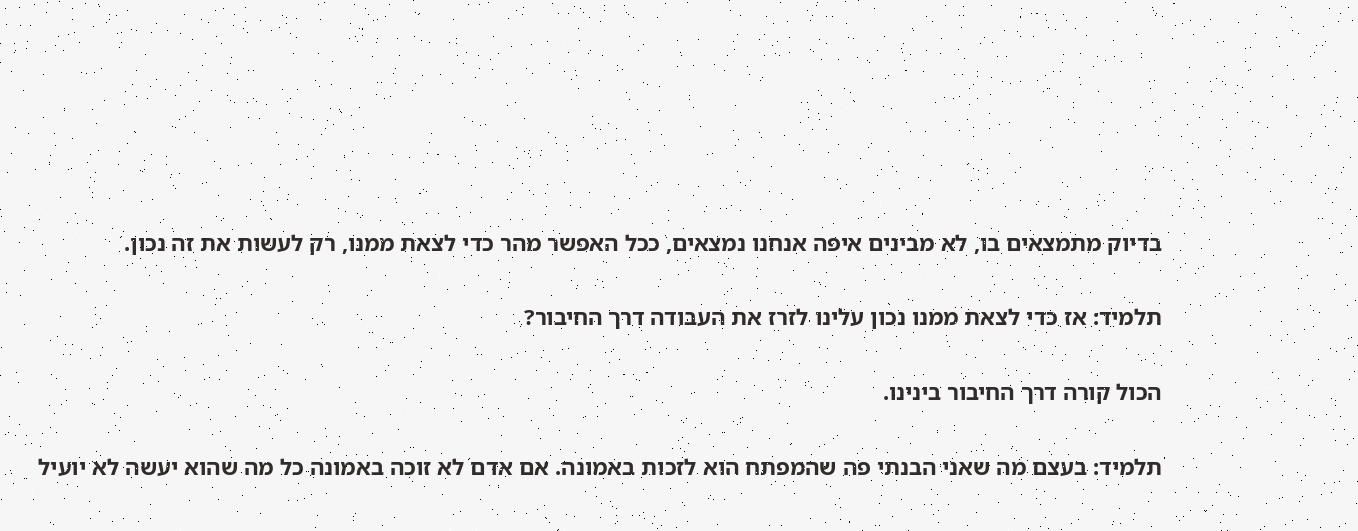בדיוק מתמצאים בו, לא מבינים איפה אנחנו נמצאים, ככל האפשר מהר כדי לצאת ממנו, רק לעשות את זה נכון.

תלמיד: אז כדי לצאת ממנו נכון עלינו לזרז את העבודה דרך החיבור?

הכול קורה דרך החיבור בינינו.

תלמיד: בעצם מה שאני הבנתי פה שהמפתח הוא לזכות באמונה. אם אדם לא זוכה באמונה כל מה שהוא יעשה לא יועיל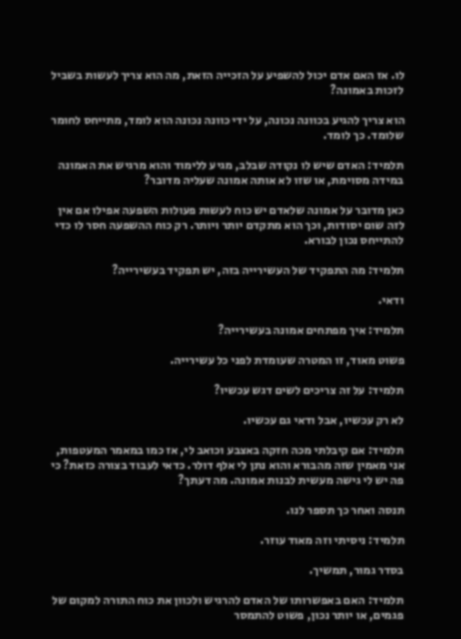לו. אז האם אדם יכול להשפיע על הזכייה הזאת, מה הוא צריך לעשות בשביל לזכות באמונה?

הוא צריך להגיע בכוונה נכונה, על ידי כוונה נכונה הוא לומד, מתייחס לחומר שלומד. כך לומד.

תלמיד: האדם שיש לו נקודה שבלב, מגיע ללימוד והוא מרגיש את האמונה במידה מסוימת, או שזו לא אותה אמונה שעליה מדובר?

כאן מדובר על אמונה שלאדם יש כוח לעשות פעולות השפעה אפילו אם אין לזה שום יסודות, וכך הוא מתקדם יותר ויותר. רק כוח ההשפעה חסר לו כדי להתייחס נכון לבורא.

תלמיד: מה התפקיד של העשירייה בזה, יש תפקיד בעשירייה?

ודאי.

תלמיד: איך מפתחים אמונה בעשירייה?

פשוט מאוד, זו המטרה שעומדת לפני כל עשירייה.

תלמיד: על זה צריכים לשים דגש עכשיו?

לא רק עכשיו, אבל ודאי גם עכשיו.

תלמיד: אם קיבלתי מכה חזקה באצבע וכואב לי, אז כמו במאמר המעטפות, אני מאמין שזה מהבורא והוא נתן לי אלף דולר. כדאי לעבוד בצורה כזאת? כי פה יש לי גישה מעשית לבנות אמונה. מה דעתך?

תנסה ואחר כך תספר לנו.

תלמיד: ניסיתי וזה מאוד עוזר.

בסדר גמור, תמשיך.

תלמיד: האם באפשרותו של האדם להרגיש ולכוון את כוח התורה למקום של פגמים, או יותר נכון, פשוט להתמסר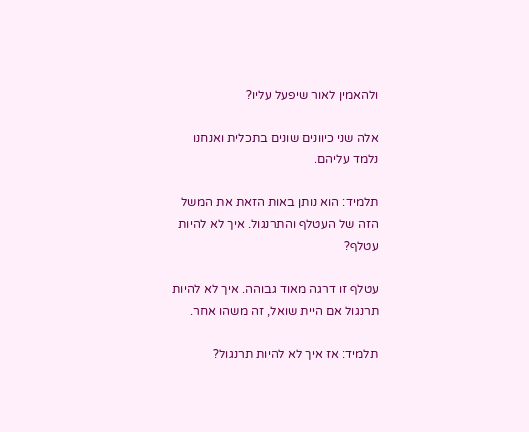ולהאמין לאור שיפעל עליו?

אלה שני כיוונים שונים בתכלית ואנחנו נלמד עליהם.

תלמיד: הוא נותן באות הזאת את המשל הזה של העטלף והתרנגול. איך לא להיות עטלף?

עטלף זו דרגה מאוד גבוהה. איך לא להיות תרנגול אם היית שואל, זה משהו אחר.

תלמיד: אז איך לא להיות תרנגול?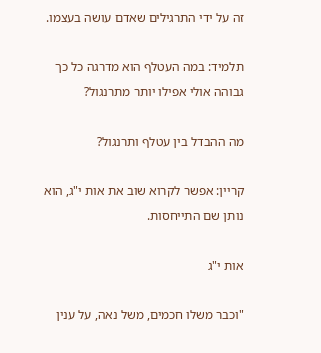זה על ידי התרגילים שאדם עושה בעצמו.

תלמיד: במה העטלף הוא מדרגה כל כך גבוהה אולי אפילו יותר מתרנגול?

מה ההבדל בין עטלף ותרנגול?

קריין: אפשר לקרוא שוב את אות י"ג, הוא נותן שם התייחסות.

אות י"ג

"וכבר משלו חכמים, משל נאה, על ענין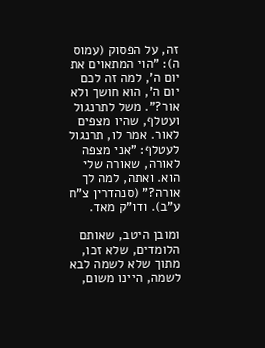זה, על הפסוק (עמוס ה): "הוי המתאוים את יום ה', למה זה לכם יום ה', הוא חושך ולא אור?". משל לתרנגול ועטלף, שהיו מצפים לאור. אמר לו, תרנגול לעטלף: "אני מצפה לאורה, שאורה שלי הוא. ואתה, למה לך אורה?" (סנהדרין צ"ח ע"ב). ודו"ק מאד.

ומובן היטב, שאותם הלומדים, שלא זכו, מתוך שלא לשמה לבא לשמה, היינו משום,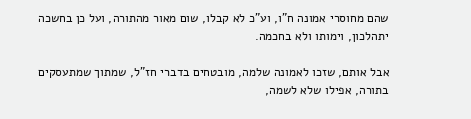שהם מחוסרי אמונה ח"ו, וע"כ לא קבלו, שום מאור מהתורה, ועל כן בחשכה יתהלכון, וימותו ולא בחכמה.

אבל אותם, שזכו לאמונה שלמה, מובטחים בדברי חז"ל, שמתוך שמתעסקים בתורה, אפילו שלא לשמה,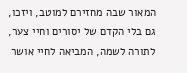המאור שבה מחזירם למוטב, ויזכו, גם בלי הקדם של יסורים וחיי צער, לתורה לשמה, המביאה לחיי אושר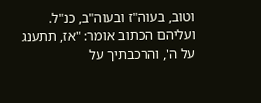וטוב, בעוה"ז ובעוה"ב, כנ"ל. ועליהם הכתוב אומר: "אז, תתענג על ה', והרכבתיך על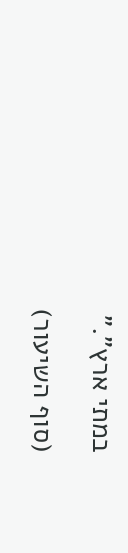במתי ארץ"."

(סוף השיעור)